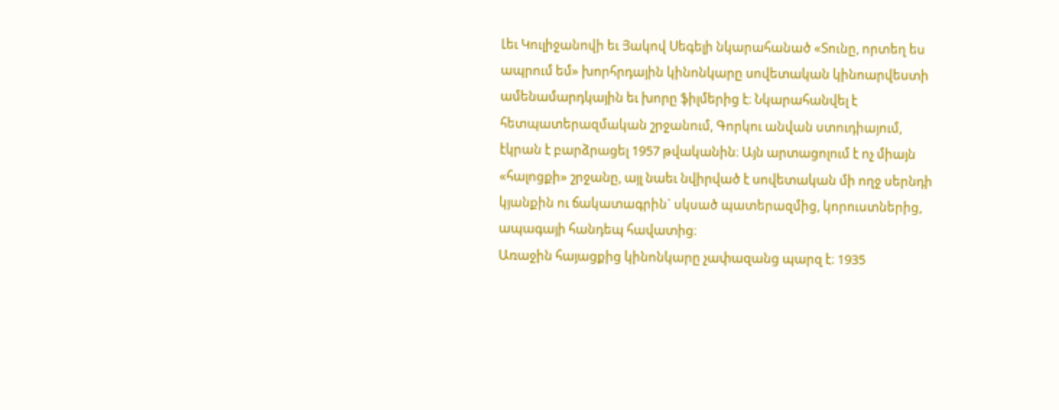Լեւ Կուլիջանովի եւ Յակով Սեգելի նկարահանած «Տունը, որտեղ ես ապրում եմ» խորհրդային կինոնկարը սովետական կինոարվեստի ամենամարդկային եւ խորը ֆիլմերից է։ Նկարահանվել է հետպատերազմական շրջանում, Գորկու անվան ստուդիայում, էկրան է բարձրացել 1957 թվականին։ Այն արտացոլում է ոչ միայն «հալոցքի» շրջանը, այլ նաեւ նվիրված է սովետական մի ողջ սերնդի կյանքին ու ճակատագրին` սկսած պատերազմից, կորուստներից, ապագայի հանդեպ հավատից։
Առաջին հայացքից կինոնկարը չափազանց պարզ է։ 1935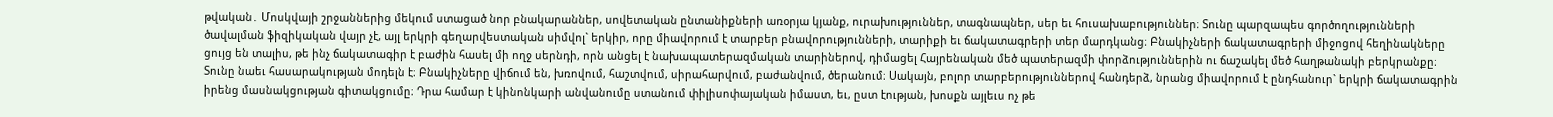թվական․ Մոսկվայի շրջաններից մեկում ստացած նոր բնակարաններ, սովետական ընտանիքների առօրյա կյանք, ուրախություններ, տագնապներ, սեր եւ հուսախաբություններ։ Տունը պարզապես գործողությունների ծավալման ֆիզիկական վայր չէ, այլ երկրի գեղարվեստական սիմվոլ` երկիր, որը միավորում է տարբեր բնավորությունների, տարիքի եւ ճակատագրերի տեր մարդկանց։ Բնակիչների ճակատագրերի միջոցով հեղինակները ցույց են տալիս, թե ինչ ճակատագիր է բաժին հասել մի ողջ սերնդի, որն անցել է նախապատերազմական տարիներով, դիմացել Հայրենական մեծ պատերազմի փորձություններին ու ճաշակել մեծ հաղթանակի բերկրանքը։ Տունը նաեւ հասարակության մոդելն է։ Բնակիչները վիճում են, խռովում, հաշտվում, սիրահարվում, բաժանվում, ծերանում։ Սակայն, բոլոր տարբերություններով հանդերձ, նրանց միավորում է ընդհանուր` երկրի ճակատագրին իրենց մասնակցության գիտակցումը։ Դրա համար է կինոնկարի անվանումը ստանում փիլիսոփայական իմաստ, եւ, ըստ էության, խոսքն այլեւս ոչ թե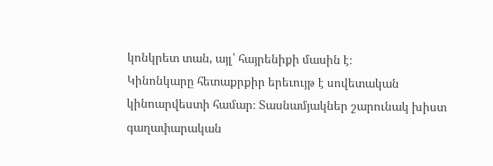կոնկրետ տան, այլ՝ հայրենիքի մասին է։
Կինոնկարը հետաքրքիր երեւույթ է սովետական կինոարվեստի համար։ Տասնամյակներ շարունակ խիստ գաղափարական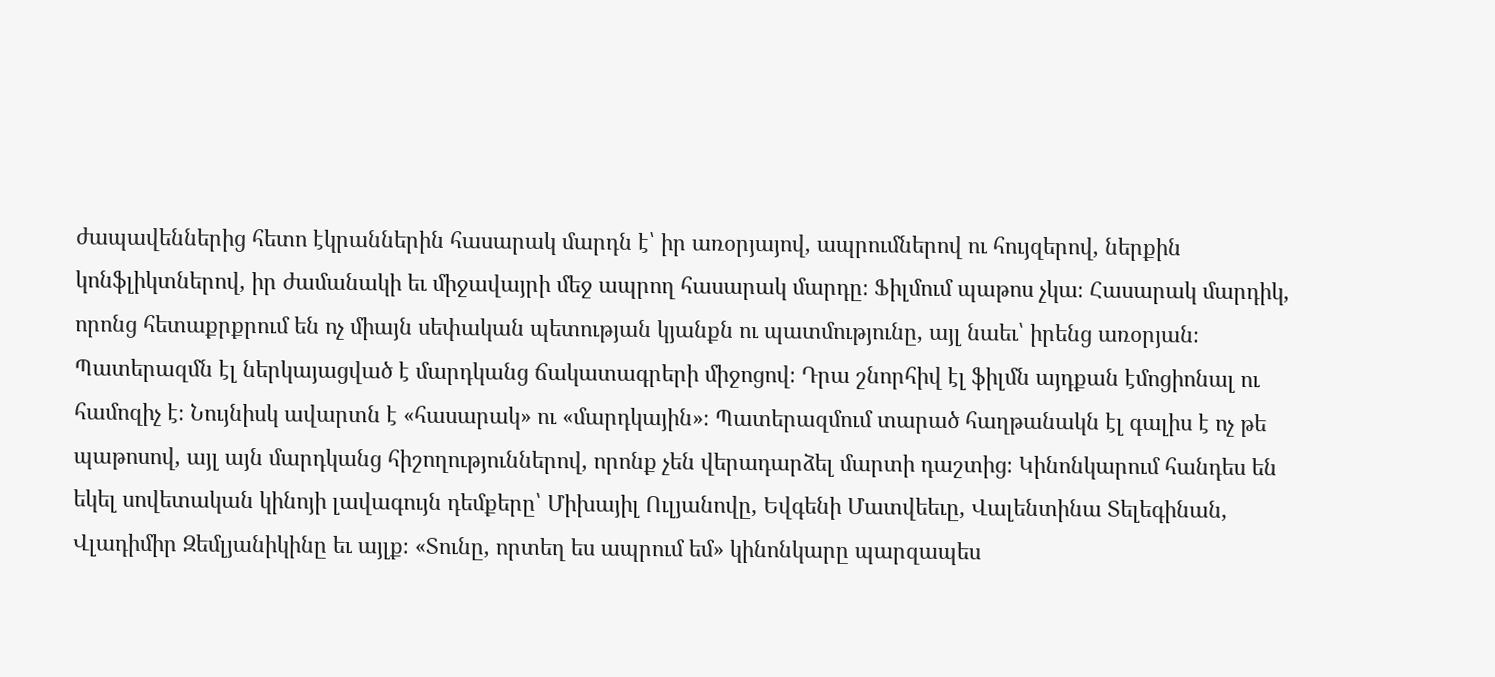ժապավեններից հետո էկրաններին հասարակ մարդն է՝ իր առօրյայով, ապրումներով ու հույզերով, ներքին կոնֆլիկտներով, իր ժամանակի եւ միջավայրի մեջ ապրող հասարակ մարդը։ Ֆիլմում պաթոս չկա։ Հասարակ մարդիկ, որոնց հետաքրքրում են ոչ միայն սեփական պետության կյանքն ու պատմությունը, այլ նաեւ՝ իրենց առօրյան։ Պատերազմն էլ ներկայացված է մարդկանց ճակատագրերի միջոցով։ Դրա շնորհիվ էլ ֆիլմն այդքան էմոցիոնալ ու համոզիչ է։ Նույնիսկ ավարտն է «հասարակ» ու «մարդկային»։ Պատերազմում տարած հաղթանակն էլ գալիս է ոչ թե պաթոսով, այլ այն մարդկանց հիշողություններով, որոնք չեն վերադարձել մարտի դաշտից։ Կինոնկարում հանդես են եկել սովետական կինոյի լավագույն դեմքերը՝ Միխայիլ Ուլյանովը, Եվգենի Մատվեեւը, Վալենտինա Տելեգինան, Վլադիմիր Զեմլյանիկինը եւ այլք։ «Տունը, որտեղ ես ապրում եմ» կինոնկարը պարզապես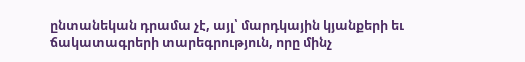ընտանեկան դրամա չէ, այլ՝ մարդկային կյանքերի եւ ճակատագրերի տարեգրություն, որը մինչ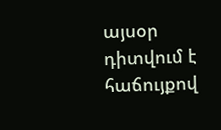այսօր դիտվում է հաճույքով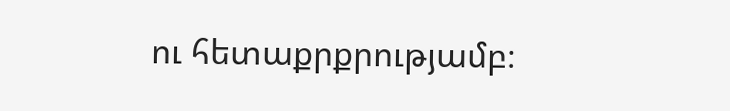ու հետաքրքրությամբ։